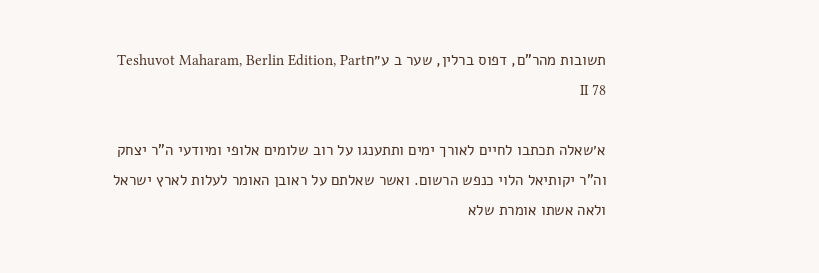תשובות מהר"ם, דפוס ברלין, שער ב ע״חTeshuvot Maharam, Berlin Edition, Part II 78

א׳שאלה תכתבו לחיים לאורך ימים ותתענגו על רוב שלומים אלופי ומיודעי ה"ר יצחק וה"ר יקותיאל הלוי כנפש הרשום. ואשר שאלתם על ראובן האומר לעלות לארץ ישראל ולאה אשתו אומרת שלא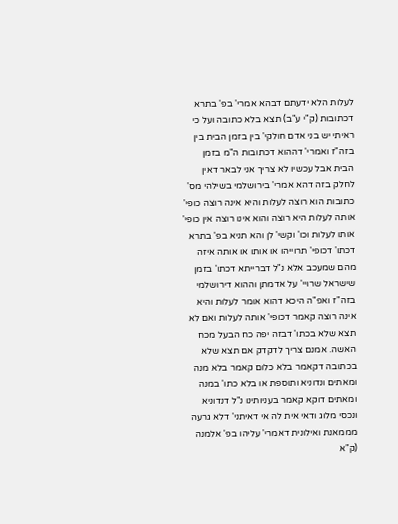לעלות הלא ידעתם דבהא אמרי' בפ' בתרא דכתובות (ק"י ע"ב) תצא בלא כתובה ועל כי ראיתי יש בני אדם חולקי' בין בזמן הבית בין בזה"ז ואמרי' דההוא דכתובות ה"מ בזמן הבית אבל עכשיו לא צריך אני לבאר דאין לחלק בזה דהא אמרי' בירושלמי בשילהי מס' כתובות הוא רוצה לעלות והיא אינה רוצה כופי' אותה לעלות היא רוצה והוא אינו רוצה אין כופי' אותו לעלות וכו' וקשי' לן והא תניא בפ' בתרא דכתו' דכופי' תרוייהו או אותו או אותה איזה מהם שמעכב אלא נ"ל דברייתא דכתו' בזמן שישראל שרויי' על אדמתן וההוא דירושלמי בזה"ז ואפ"ה היכא דהוא אומר לעלות והיא אינה רוצה קאמר דכופי' אותה לעלות ואם לא תצא שלא בכתו' דבזה יפה כח הבעל מכח האשה. אמנם צריך לדקדק אם תצא שלא בכתובה דקאמר בלא כלום קאמר בלא מנה ומאתים ונדוניא ותוספת או בלא כתו' במנה ומאתים דוקא קאמר בעניותינו נ"ל דנדוניא ונכסי מלוג ודאי אית לה אי דאיתני' דלא גרעה מממאנת ואילונית דאמרי' עליהו בפ' אלמנה (ק"א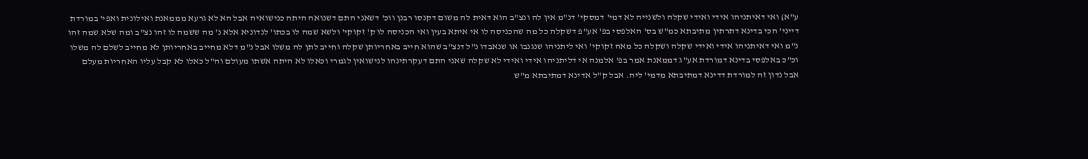ע"א) ואי דאיתניהו אידי ואידי שקלה ולשנייה לא דמי' דמסקי' דנ"מ אין לה ונצ"ב הוא דאית לה משום דקנסו רבנן ווכ' דשאני התם דשנואה היתה כנישואיה אבל הא לא גרעא מממאנת ואילונית ואפי' במורדת דייני' הכי בדינא דתרתין מתיבתא כמ"ש בס' האלפסי בפ' אע"פ דשקלה כל מה שהכניסה לו אי איתא בעין ואי הכניסה לו ק' זקוקי' ולשא שמה לו בכתו' לנדוניא אלא נ' מה ששמה לו זהו נצ"ב ומה שלא שמה זהו נ"מ ואי דאיתניהו אידי ואידי שקלה ושקלה כל מאה זקוקי' ואי ליתניהו שנגנבו או שנאבדו נ"ל דנצ"ב שהוא חייב באחריותן שקלה וחייב לתן לה משלו אבל נ"מ דלא מחייב באחריותן לא מחייב לשלם לה משלו וכ"כ באלפסי בדינא דמורדת אע"ג דממאנת אמר בפ' אלמנה אי דליתניהו אידי ואידי לא שקלה שאני התם דעקרתינהו לנישואין לגמרי וכאלו לא היתה אשתו מעולם וה"ל כאלו לא קבל עליו האחריות מעלם אבל נדון זה למורדת דדינא דמתיבתא מדמי' ליה. אבל ק"ל אדינא דמתיבתא מ"ש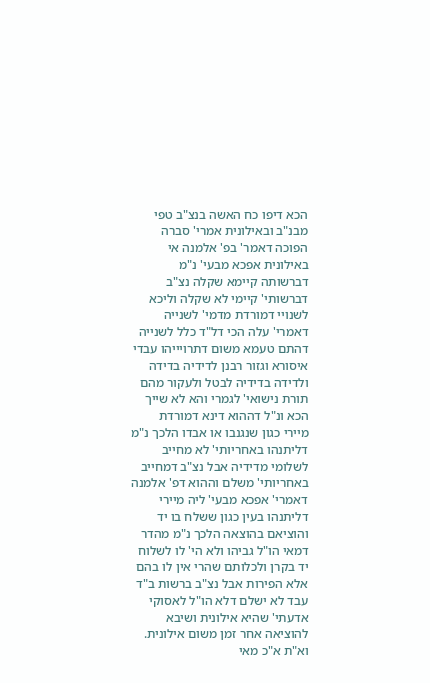הכא דיפו כח האשה בנצ"ב טפי מבנ"ב ובאילונית אמרי' סברה הפוכה דאמר' בפ' אלמנה אי באילונית אפכא מבעי' נ"מ דברשותה קיימא שקלה נצ"ב דברשותי' קיימי לא שקלה וליכא לשנויי דמורדת מדמי' לשנייה דאמרי' עלה הכי דל"ד כלל לשנייה דהתם טעמא משום דתרויייהו עבדי איסורא וגזור רבנן לדידיה בדידה ולדידה בדידיה לבטל ולעקור מהם תורת נישואי' לגמרי והא לא שייך הכא ונ"ל דההוא דינא דמורדת מיירי כגון שנגנבו או אבדו הלכך נ"מ דליתנהו באחריותי' לא מחייב לשלומי מדידיה אבל נצ"ב דמחייב באחריותי' משלם וההוא דפ' אלמנה דאמרי' אפכא מבעי' ליה מיירי דליתנהו בעין כגון ששלח בו יד והוציאם בהוצאה הלכך נ"מ מהדר דמאי הו"ל גביהו ולא הי' לו לשלוח יד בקרן ולכלותם שהרי אין לו בהם אלא הפירות אבל נצ"ב ברשות ב"ד עבד לא ישלם דלא הו"ל לאסוקי אדעתי' שהיא אילונית ושיבא להוציאה אחר זמן משום אילונית. וא"ת א"כ מאי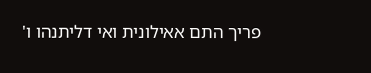פריך התם אאילונית ואי דליתנהו ו'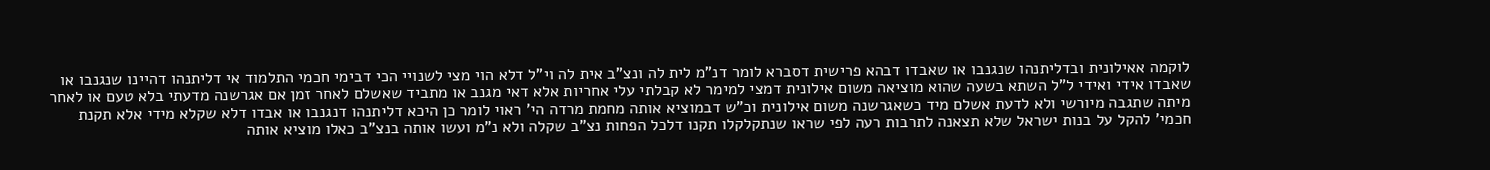לוקמה אאילונית ובדליתנהו שנגנבו או שאבדו דבהא פרישית דסברא לומר דנ"מ לית לה ונצ"ב אית לה וי"ל דלא הוי מצי לשנויי הכי דבימי חכמי התלמוד אי דליתנהו דהיינו שנגנבו או שאבדו אידי ואידי ל"ל השתא בשעה שהוא מוציאה משום אילונית דמצי למימר לא קבלתי עלי אחריות אלא דאי מגנב או מתביד שאשלם לאחר זמן אם אגרשנה מדעתי בלא טעם או לאחר מיתה שתגבה מיורשי ולא לדעת אשלם מיד כשאגרשנה משום אילונית וכ"ש דבמוציא אותה מחמת מרדה הי' ראוי לומר כן היכא דליתנהו דנגנבו או אבדו דלא שקלא מידי אלא תקנת חכמי' להקל על בנות ישראל שלא תצאנה לתרבות רעה לפי שראו שנתקלקלו תקנו דלכל הפחות נצ"ב שקלה ולא נ"מ ועשו אותה בנצ"ב כאלו מוציא אותה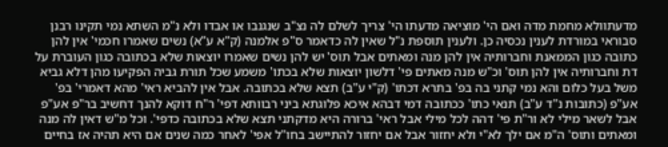מדעתוולא מחמת מדה ואם הי' מוציאה מדעתו הי' צריך לשלם לה נצ"ב שנגנבו או אבדו ולא נ"מ השתא נמי תקינו רבנן סבוראי במורדת לענין נכסיה כן. ולענין תוספת נ"ל שאין לה כדאמר ס"פ אלמנה (ק"א ע"א) נשים שאמרו חכמי' אין להן כתובה כגון הממאנת וחברותיה אין להן מנה ומאתים אבל תוס' יש להן נשים שאמרו יוצאות שלא בכתובה כגון העוברת על דת וחברותיה אין להן תוס' וכ"ש מנה מאתים פי' דלשון יוצאות שלא בכתו' משמע שכל תורת גביה הפקיעו מהן דלא גביא משל בעל כלום והא נמי קתני בה בפ' בתרא דכתו' (ק"י ע"ב) תצא שלא בכתובה. אבל אין להביא ראי' מהא דאמרי' בפ' אע"פ (כתובות נ"ד ע"ב) תנאי כתו' ככתובה דמי דבהא איכא פלוגתא ביני רבוותא דפי' ר"ח דוקא להנך דחשיב בר"פ אע"פ אבל לשאר מילי לא ור"ת פי' דהה לכל מילי אבל ראי' ברורה היא מדקתני תצא שלא בכתובה כדפי'. וכל מ"ש דאין לה מנה ומאתים ותוס' ה"מ אם ילך לא"י ולא יחזור אבל אם יחזור להתיישב בחו"ל אפי' לאחר כמה שנים אם היא תהיה אז בחיים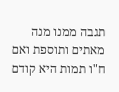תגבה ממנו מנה מאתים ותוספת ואם ח"ו תמות היא קודם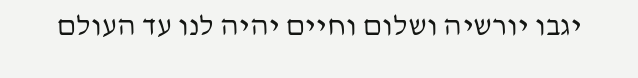יגבו יורשיה ושלום וחיים יהיה לנו עד העולם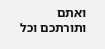ואתם ותורתכם וכל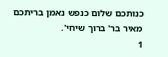כנותכם שלום כנפש נאמן בריתכם מאיר בר' ברוך שיחי'.
1